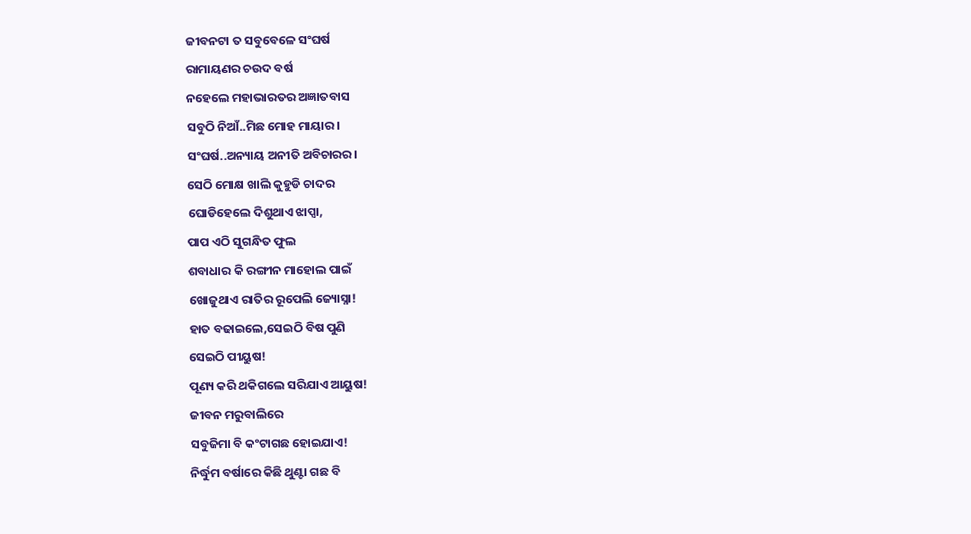ଜୀବନଟା ତ ସବୁବେଳେ ସଂଘର୍ଷ
ରାମାୟଣର ଚଉଦ ବର୍ଷ
ନହେଲେ ମହାଭାରତର ଅଜ୍ଞାତବାସ
ସବୁଠି ନିଆଁ..ମିଛ ମୋହ ମାୟାର ।
ସଂଘର୍ଷ..ଅନ୍ୟାୟ ଅନୀତି ଅବିଚାରର ।
ସେଠି ମୋକ୍ଷ ଖାଲି କୁହୁଡି ଚାଦର
ଘୋଡିହେଲେ ଦିଶୁଥାଏ ଝାପ୍ସା,
ପାପ ଏଠି ସୁଗନ୍ଧିତ ଫୁଲ
ଶବାଧାର କି ରଙ୍ଗୀନ ମାହୋଲ ପାଇଁ
ଖୋଜୁଥାଏ ରାତିର ରୂପେଲି ଜ୍ୟୋସ୍ନା!
ହାତ ବଢାଇଲେ,ସେଇଠି ବିଷ ପୁଣି
ସେଇଠି ପୀୟୁଷ!
ପୂଣ୍ୟ କରି ଥକିଗଲେ ସରିଯାଏ ଆୟୁଷ!
ଜୀବନ ମରୁବାଲିରେ
ସବୁଜିମା ବି କଂଟାଗଛ ହୋଇଯାଏ!
ନିର୍ଦ୍ଧୁମ ବର୍ଷାରେ କିଛି ଥୁଣ୍ଟା ଗଛ ବି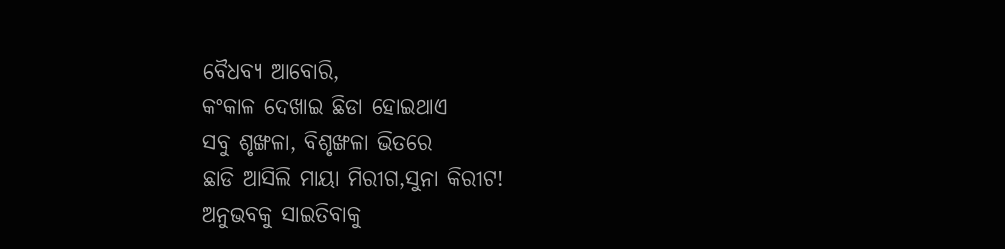ବୈଧବ୍ୟ ଆବୋରି,
କଂକାଳ ଦେଖାଇ ଛିଡା ହୋଇଥାଏ
ସବୁ ଶୃଙ୍ଖଳା, ବିଶୃଙ୍ଖଳା ଭିତରେ
ଛାଡି ଆସିଲି ମାୟା ମିରୀଗ,ସୁନା କିରୀଟ!
ଅନୁଭବକୁ ସାଇତିବାକୁ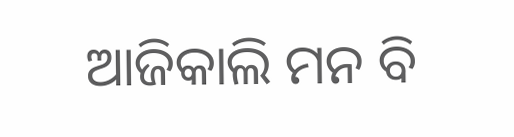ଆଜିକାଲି ମନ ବି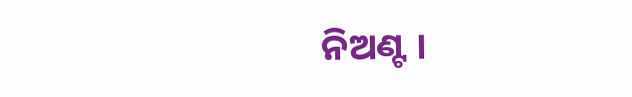ନିଅଣ୍ଟ ।